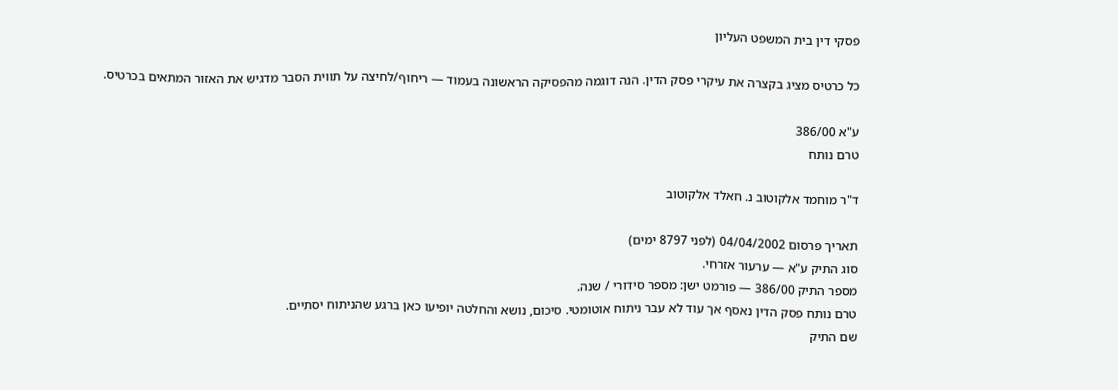פסקי דין בית המשפט העליון

כל כרטיס מציג בקצרה את עיקרי פסק הדין. הנה דוגמה מהפסיקה הראשונה בעמוד — ריחוף/לחיצה על תווית הסבר מדגיש את האזור המתאים בכרטיס.

ע"א 386/00
טרם נותח

ד"ר מוחמד אלקוטוב נ. חאלד אלקוטוב

תאריך פרסום 04/04/2002 (לפני 8797 ימים)
סוג התיק ע"א — ערעור אזרחי.
מספר התיק 386/00 — פורמט ישן: מספר סידורי / שנה.
טרם נותח פסק הדין נאסף אך עוד לא עבר ניתוח אוטומטי. סיכום, נושא והחלטה יופיעו כאן ברגע שהניתוח יסתיים.
שם התיק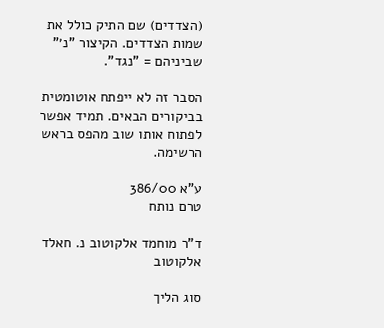(הצדדים) שם התיק כולל את שמות הצדדים. הקיצור "נ׳" שביניהם = "נגד".

הסבר זה לא ייפתח אוטומטית בביקורים הבאים. תמיד אפשר לפתוח אותו שוב מהפס בראש הרשימה.

ע"א 386/00
טרם נותח

ד"ר מוחמד אלקוטוב נ. חאלד אלקוטוב

סוג הליך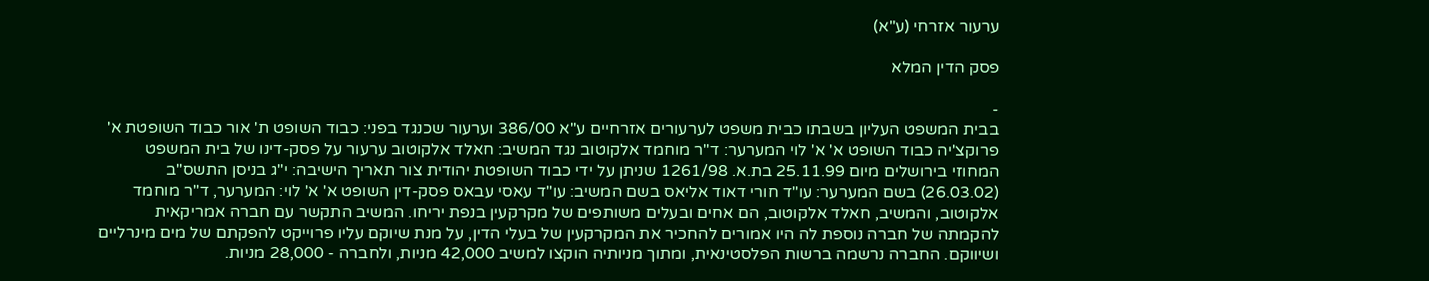ערעור אזרחי (ע"א)

פסק הדין המלא

-
בבית המשפט העליון בשבתו כבית משפט לערעורים אזרחיים ע"א 386/00 וערעור שכנגד בפני: כבוד השופט ת' אור כבוד השופטת א' פרוקצ'יה כבוד השופט א' א' לוי המערער: ד"ר מוחמד אלקוטוב נגד המשיב: חאלד אלקוטוב ערעור על פסק-דינו של בית המשפט המחוזי בירושלים מיום 25.11.99 בת.א. 1261/98 שניתן על ידי כבוד השופטת יהודית צור תאריך הישיבה: י"ג בניסן התשס"ב (26.03.02) בשם המערער: עו"ד חורי דאוד אליאס בשם המשיב: עו"ד עאסי עבאס פסק-דין השופט א' א' לוי: המערער, ד"ר מוחמד אלקוטוב, והמשיב, חאלד אלקוטוב, הם אחים ובעלים משותפים של מקרקעין בנפת יריחו. המשיב התקשר עם חברה אמריקאית להקמתה של חברה נוספת לה היו אמורים להחכיר את המקרקעין של בעלי הדין, על מנת שיוקם עליו פרוייקט להפקתם של מים מינרליים ושיווקם. החברה נרשמה ברשות הפלסטינאית, ומתוך מניותיה הוקצו למשיב 42,000 מניות, ולחברה - 28,000 מניות.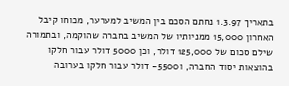בתאריך 1.3.97 נחתם הסכם בין המשיב למערער, מכוחו קיבל האחרון 15,000 ממניותיו של המשיב בחברה שהוקמה, ובתמורה שילם סכום של 125,000 דולר, וכן 5000 דולר עבור חלקו בהוצאות יסוד החברה, ו5500- דולר עבור חלקו בערובה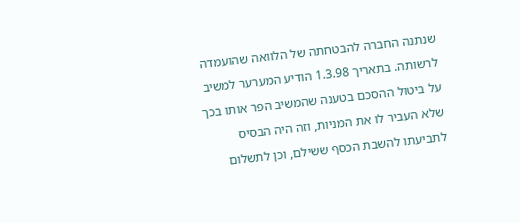שנתנה החברה להבטחתה של הלוואה שהועמדה לרשותה. בתאריך 1.3.98 הודיע המערער למשיב על ביטול ההסכם בטענה שהמשיב הפר אותו בכך שלא העביר לו את המניות, וזה היה הבסיס לתביעתו להשבת הכסף ששילם, וכן לתשלום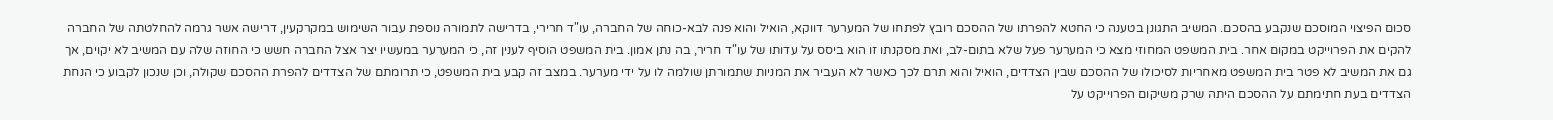סכום הפיצוי המוסכם שנקבע בהסכם. המשיב התגונן בטענה כי החטא להפרתו של ההסכם רובץ לפתחו של המערער דווקא, הואיל והוא פנה לבא-כוחה של החברה, עו"ד חרירי, בדרישה לתמורה נוספת עבור השימוש במקרקעין, דרישה אשר גרמה להחלטתה של החברה להקים את הפרוייקט במקום אחר. בית המשפט המחוזי מצא כי המערער פעל שלא בתום-לב, ואת מסקנתו זו הוא ביסס על עדותו של עו"ד חריר, בה נתן אמון. בית המשפט הוסיף לענין זה, כי המערער במעשיו יצר אצל החברה חשש כי החוזה שלה עם המשיב לא יקוים, אך גם את המשיב לא פטר בית המשפט מאחריות לסיכולו של ההסכם שבין הצדדים, הואיל והוא תרם לכך כאשר לא העביר את המניות שתמורתן שולמה לו על ידי מערער. במצב זה קבע בית המשפט, כי תרומתם של הצדדים להפרת ההסכם שקולה, וכן שנכון לקבוע כי הנחת הצדדים בעת חתימתם על ההסכם היתה שרק משיקום הפרוייקט על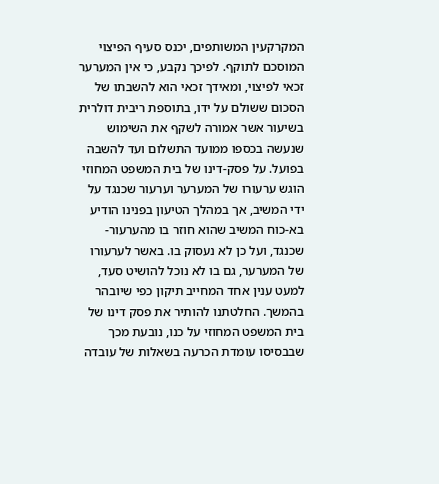המקרקעין המשותפים, יכנס סעיף הפיצוי המוסכם לתוקף. לפיכך נקבע, כי אין המערער זכאי לפיצוי, ומאידך זכאי הוא להשבתו של הסכום ששולם על ידו, בתוספת ריבית דולרית בשיעור אשר אמורה לשקף את השימוש שנעשה בכספו ממועד התשלום ועד להשבה בפועל. על פסק-דינו של בית המשפט המחוזי הוגש ערעורו של המערער וערעור שכנגד על ידי המשיב, אך במהלך הטיעון בפנינו הודיע בא-כוח המשיב שהוא חוזר בו מהערעור-שכנגד, ועל כן לא נעסוק בו. באשר לערעורו של המערער, גם בו לא נוכל להושיט סעד, למעט ענין אחד המחייב תיקון כפי שיובהר בהמשך. החלטתנו להותיר את פסק דינו של בית המשפט המחוזי על כנו, נובעת מכך שבבסיסו עומדת הכרעה בשאלות של עובדה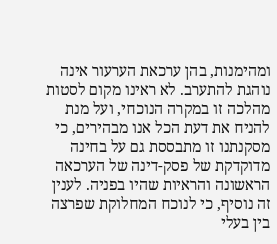ומהימנות, בהן ערכאת הערעור אינה נוהגת להתערב. לא ראינו מקום לסטות מהלכה זו במקרה הנוכחי, ועל מנת להניח את דעת הכל אנו מבהירים, כי מסקנתנו זו מתבססת גם על בחינה מדוקדקת של פסק-דינה של הערכאה הראשונה והראיות שהיו בפניה. לענין זה נוסיף, כי לנוכח המחלוקת שפרצה בין בעלי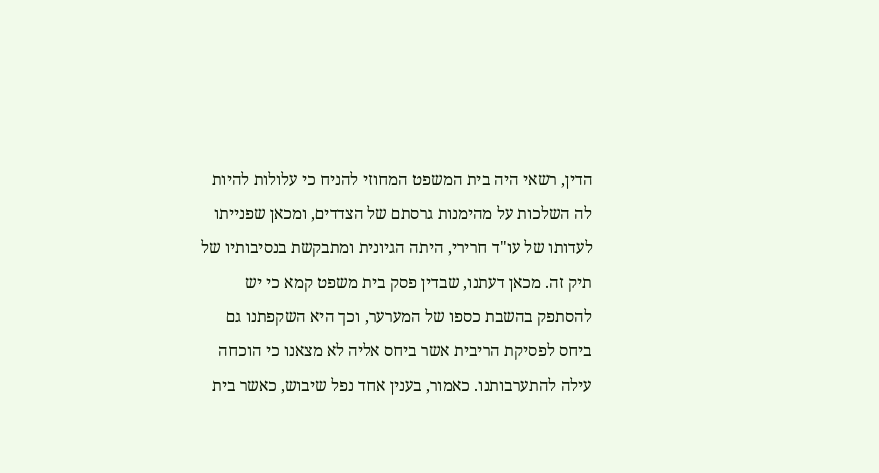הדין, רשאי היה בית המשפט המחוזי להניח כי עלולות להיות לה השלכות על מהימנות גרסתם של הצדדים, ומכאן שפנייתו לעדותו של עו"ד חרירי, היתה הגיונית ומתבקשת בנסיבותיו של תיק זה. מכאן דעתנו, שבדין פסק בית משפט קמא כי יש להסתפק בהשבת כספו של המערער, וכך היא השקפתנו גם ביחס לפסיקת הריבית אשר ביחס אליה לא מצאנו כי הוכחה עילה להתערבותנו. כאמור, בענין אחד נפל שיבוש, כאשר בית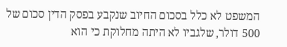המשפט לא כלל בסכום החיוב שנקבע בפסק הדין סכום של 500 דולר, שלגביו לא היתה מחלוקת כי הוא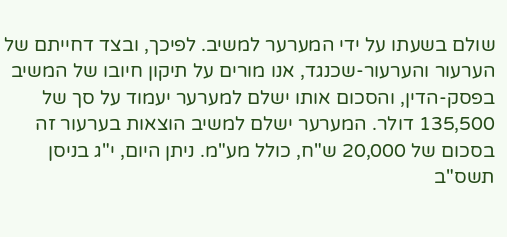שולם בשעתו על ידי המערער למשיב. לפיכך, ובצד דחייתם של הערעור והערעור-שכנגד, אנו מורים על תיקון חיובו של המשיב בפסק-הדין, והסכום אותו ישלם למערער יעמוד על סך של 135,500 דולר. המערער ישלם למשיב הוצאות בערעור זה בסכום של 20,000 ש"ח, כולל מע"מ. ניתן היום, י"ג בניסן תשס"ב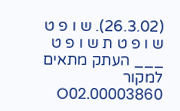(26.3.02). ש ו פ ט ש ו פ ט ת ש ו פ ט ___ העתק מתאים למקור 00003860.O02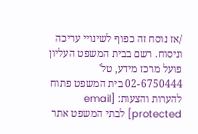/אז נוסח זה כפוף לשינויי עריכה וניסוח. רשם בבית המשפט העליון פועל מרכז מידע, טל' 02-6750444 בית המשפט פתוח להערות והצעות: [email protected] לבתי המשפט אתר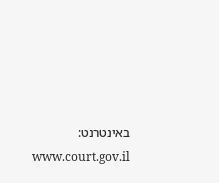באינטרנט: www.court.gov.il